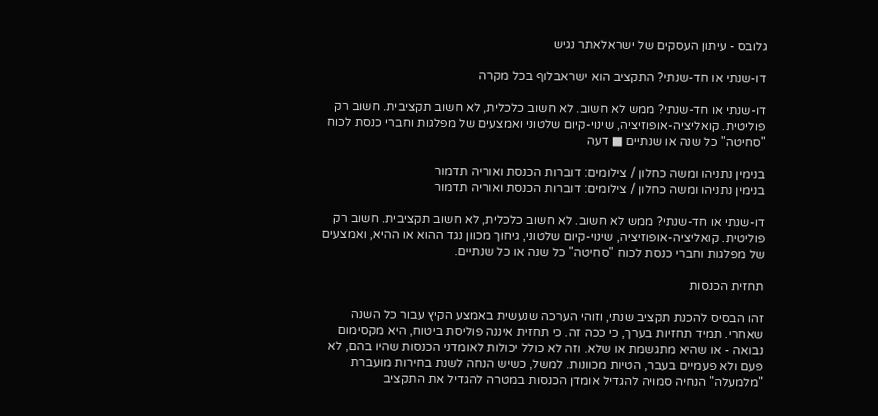גלובס - עיתון העסקים של ישראלאתר נגיש

דו-שנתי או חד-שנתי? התקציב הוא ישראבלוף בכל מקרה

דו-שנתי או חד-שנתי? ממש לא חשוב. לא חשוב כלכלית, לא חשוב תקציבית. חשוב רק פוליטית. קואליציה-אופוזיציה, שינוי-קיום שלטוני ואמצעים של מפלגות וחברי כנסת לכוח "סחיטה" כל שנה או שנתיים ■ דעה

בנימין נתניהו ומשה כחלון / צילומים: דוברות הכנסת ואוריה תדמור
בנימין נתניהו ומשה כחלון / צילומים: דוברות הכנסת ואוריה תדמור

דו-שנתי או חד-שנתי? ממש לא חשוב. לא חשוב כלכלית, לא חשוב תקציבית. חשוב רק פוליטית. קואליציה-אופוזיציה, שינוי-קיום שלטוני, גיחוך מכוון נגד ההוא או ההיא, ואמצעים של מפלגות וחברי כנסת לכוח "סחיטה" כל שנה או כל שנתיים.

תחזית הכנסות

זהו הבסיס להכנת תקציב שנתי, וזוהי הערכה שנעשית באמצע הקיץ עבור כל השנה שאחרי. תמיד תחזיות בערך, כי ככה זה. כי תחזית איננה פוליסת ביטוח, היא מקסימום נבואה - או שהיא מתגשמת או שלא. וזה לא כולל יכולות לאומדני הכנסות שהיו בהם, לא פעם ולא פעמיים בעבר, הטיות מכוונות. למשל, כשיש הנחה לשנת בחירות מועברת "מלמעלה" הנחיה סמויה להגדיל אומדן הכנסות במטרה להגדיל את התקציב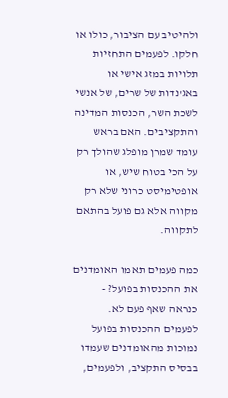ולהיטיב עם הציבור, כולו או חלקו. לפעמים התחזיות תלויות במזג אישי או באג'נדות של שרים, של אנשי לשכת השר, הכנסות המדינה והתקציבים. האם בראש עומד שמרן מופלג שהולך רק על הכי בטוח שיש, או אופטימיסט כרוני שלא רק מקווה אלא גם פועל בהתאם לתקווה.

כמה פעמים תאמו האומדנים את ההכנסות בפועל? - כנראה שאף פעם לא. לפעמים ההכנסות בפועל נמוכות מהאומדנים שעמדו בבסיס התקציב, ולפעמים,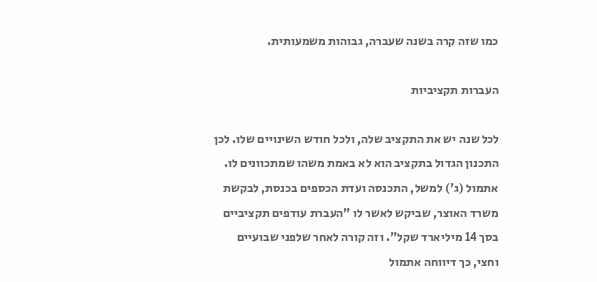כמו שזה קרה בשנה שעברה, גבוהות משמעותית.

העברות תקציביות

לכל שנה יש את התקציב שלה, ולכל חודש השינויים שלו. לכן התכנון הגדול בתקציב הוא לא באמת משהו שמתכוונים לו. אתמול (ג') למשל, התכנסה ועדת הכספים בכנסת, לבקשת משרד האוצר, שביקש לאשר לו "העברת עודפים תקציביים בסך 14 מיליארד שקל". וזה קורה לאחר שלפני שבועיים וחצי, כך דיווחה אתמול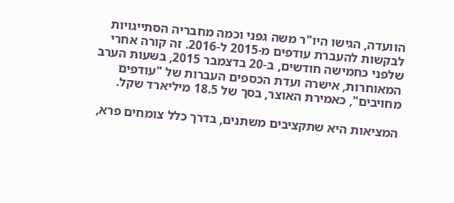הוועדה, הגישו היו"ר משה גפני וכמה מחבריה הסתייגויות לבקשות להעברת עודפים מ-2015 ל-2016. זה קורה אחרי שלפני כחמישה חודשים, ב-20 בדצמבר 2015, בשעות הערב המאוחרות, אישרה ועדת הכספים העברות של "עודפים מחויבים", כאמירת האוצר, בסך של 18.5 מיליארד שקל.

המציאות היא שתקציבים משתנים, בדרך כלל צומחים פרא,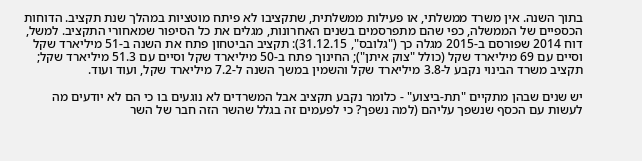בתוך השנה. אין משרד ממשלתי, או פעילות ממשלתית, שתקציבו לא פיתח מוטציות במהלך שנת תקציב. הדוחות הכספיים של הממשלה, כפי שהם מתפרסמים בשנים האחרונות, מגלים את כל הסיפור שמאחורי התקציב. למשל, דוח 2014 שפורסם ב-2015 מגלה כך ("גלובס", 31.12.15): תקציב הביטחון פתח את השנה ב-51 מיליארד שקל וסיים עם 69 מיליארד שקל (כולל "צוק איתן"); החינוך פתח ב-50 מיליארד שקל וסיים עם 51.3 מיליארד שקל; תקציב משרד הבינוי נקבע ל-3.8 מיליארד שקל והשמין במשך השנה ל-7.2 מיליארד שקל, ועוד ועוד.

יש שנים שבהן מתקיים "תת-ביצוע" - כלומר נקבע תקציב אבל המשרדים לא נוגעים בו כי הם לא יודעים מה לעשות עם הכסף שנשפך עליהם (למה נשפך? כי לפעמים זה בגלל שהשר הזה חבר של השר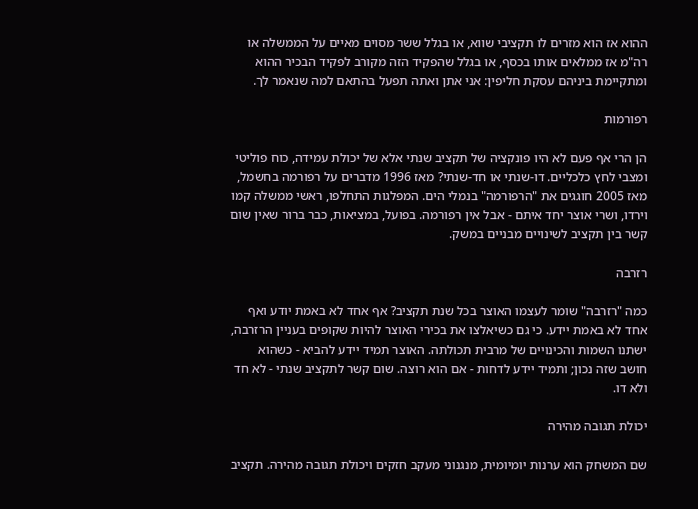ההוא אז הוא מזרים לו תקציבי שווא, או בגלל ששר מסוים מאיים על הממשלה או רה"מ אז ממלאים אותו בכסף, או בגלל שהפקיד הזה מקורב לפקיד הבכיר ההוא ומתקיימת ביניהם עסקת חליפין: אני אתן ואתה תפעל בהתאם למה שנאמר לך.

רפורמות

הן הרי אף פעם לא היו פונקציה של תקציב שנתי אלא של יכולת עמידה, כוח פוליטי ומצבי לחץ כלכליים. דו-שנתי או חד-שנתי? מאז 1996 מדברים על רפורמה בחשמל, מאז 2005 חוגגים את "הרפורמה" בנמלי הים. המפלגות התחלפו, ראשי ממשלה קמו וירדו, ושרי אוצר יחד איתם - אבל אין רפורמה. בפועל, במציאות, כבר ברור שאין שום קשר בין תקציב לשינויים מבניים במשק.

רזרבה

כמה "רזרבה" שומר לעצמו האוצר בכל שנת תקציב? אף אחד לא באמת יודע ואף אחד לא באמת יידע. כי גם כשיאלצו את בכירי האוצר להיות שקופים בעניין הרזרבה, ישתנו השמות והכינויים של מרבית תכולתה. האוצר תמיד יידע להביא - כשהוא חושב שזה נכון; ותמיד יידע לדחות - אם הוא רוצה. שום קשר לתקציב שנתי - לא חד ולא דו.

יכולת תגובה מהירה

שם המשחק הוא ערנות יומיומית, מנגנוני מעקב חזקים ויכולת תגובה מהירה. תקציב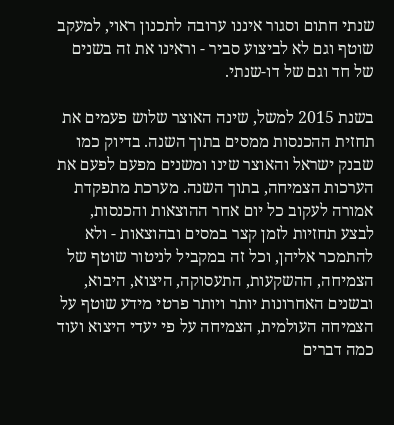שנתי חתום וסגור איננו ערובה לתכנון ראוי, למעקב שוטף וגם לא לביצוע סביר - וראינו את זה בשנים של חד וגם של דו-שנתי.

בשנת 2015 למשל, שינה האוצר שלוש פעמים את תחזית ההכנסות ממסים בתוך השנה. בדיוק כמו שבנק ישראל והאוצר שינו ומשנים מפעם לפעם את הערכות הצמיחה, בתוך השנה. מערכת מתפקדת אמורה לעקוב כל יום אחר ההוצאות והכנסות, לבצע תחזיות לזמן קצר במסים ובהוצאות - ולא להתמכר אליהן, וכל זה במקביל לניטור שוטף של הצמיחה, ההשקעות, התעסוקה, היצוא, היבוא, ובשנים האחרונות יותר ויותר פרטי מידע שוטף על הצמיחה העולמית, הצמיחה על פי יעדי היצוא ועוד כמה דברים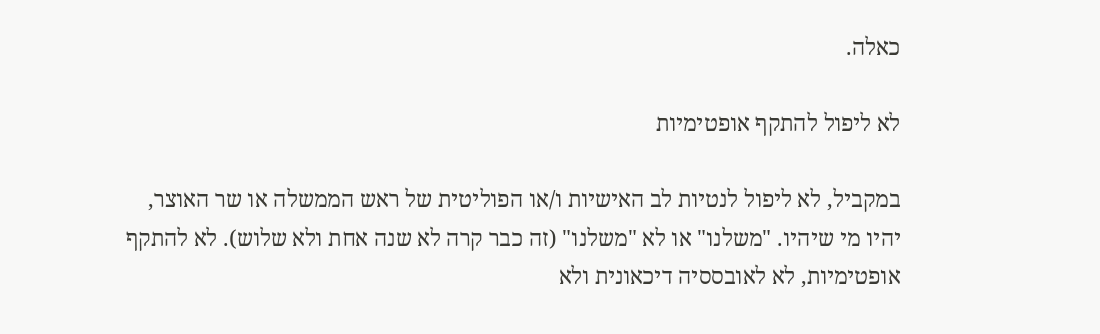כאלה.

לא ליפול להתקף אופטימיות

במקביל, לא ליפול לנטיות לב האישיות ו/או הפוליטית של ראש הממשלה או שר האוצר, יהיו מי שיהיו. "משלנו" או לא "משלנו" (זה כבר קרה לא שנה אחת ולא שלוש). לא להתקף אופטימיות, לא לאובססיה דיכאונית ולא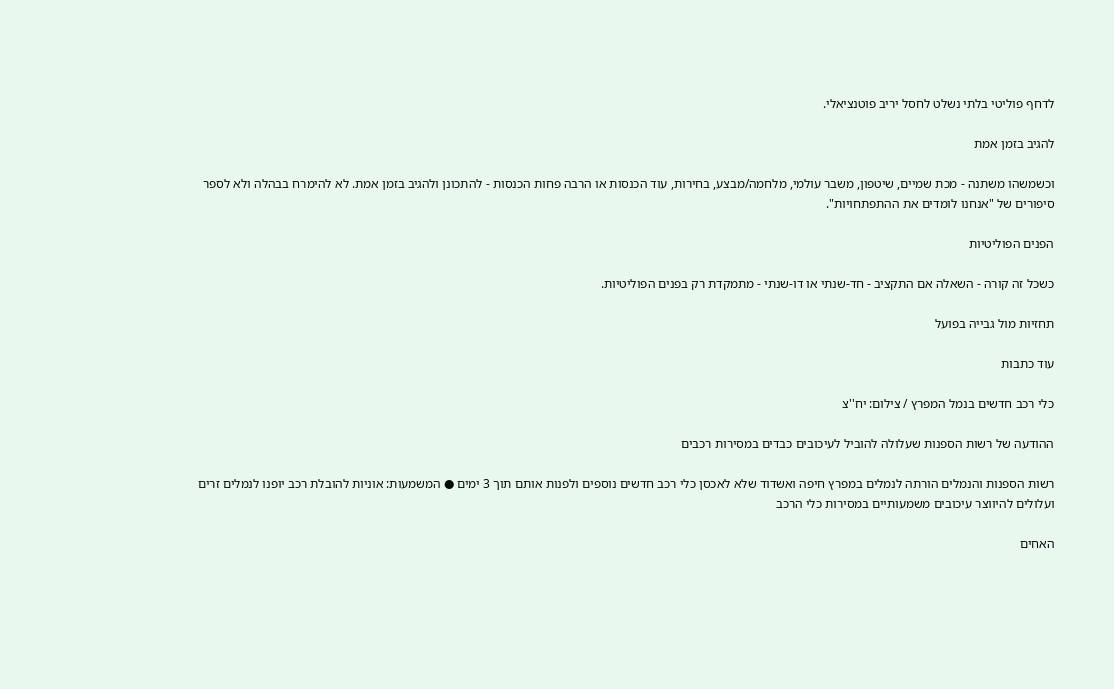לדחף פוליטי בלתי נשלט לחסל יריב פוטנציאלי.

להגיב בזמן אמת

וכשמשהו משתנה - מכת שמיים, שיטפון, משבר עולמי, מלחמה/מבצע, בחירות, עוד הכנסות או הרבה פחות הכנסות - להתכונן ולהגיב בזמן אמת. לא להימרח בבהלה ולא לספר סיפורים של "אנחנו לומדים את ההתפתחויות".

הפנים הפוליטיות

כשכל זה קורה - השאלה אם התקציב - חד-שנתי או דו-שנתי - מתמקדת רק בפנים הפוליטיות.

תחזיות מול גבייה בפועל

עוד כתבות

כלי רכב חדשים בנמל המפרץ / צילום: יח''צ

ההודעה של רשות הספנות שעלולה להוביל לעיכובים כבדים במסירות רכבים

רשות הספנות והנמלים הורתה לנמלים במפרץ חיפה ואשדוד שלא לאכסן כלי רכב חדשים נוספים ולפנות אותם תוך 3 ימים ● המשמעות: אוניות להובלת רכב יופנו לנמלים זרים ועלולים להיווצר עיכובים משמעותיים במסירות כלי הרכב

האחים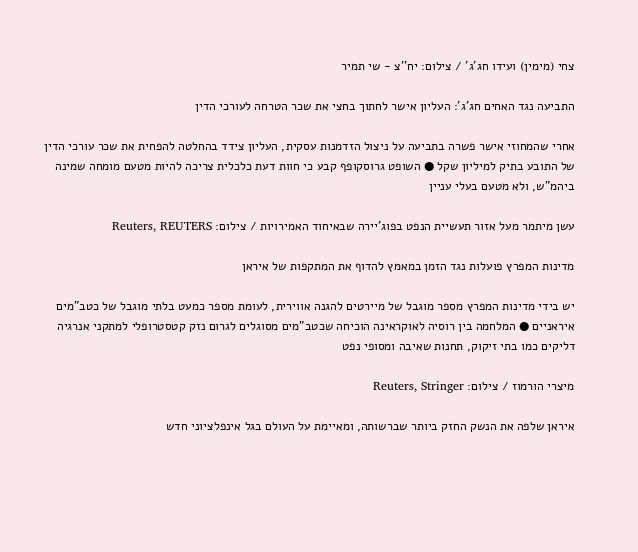צחי (מימין) ועידו חג'ג' / צילום: יח''צ - שי תמיר

התביעה נגד האחים חג'ג': העליון אישר לחתוך בחצי את שכר הטרחה לעורכי הדין

אחרי שהמחוזי אישר פשרה בתביעה על ניצול הזדמנות עסקית, העליון צידד בהחלטה להפחית את שכר עורכי הדין של התובע בתיק למיליון שקל ● השופט גרוסקופף קבע כי חוות דעת כלכלית צריכה להיות מטעם מומחה שמינה ביהמ"ש, ולא מטעם בעלי עניין

עשן מיתמר מעל אזור תעשיית הנפט בפוג'יירה שבאיחוד האמירויות / צילום: Reuters, REUTERS

מדינות המפרץ פועלות נגד הזמן במאמץ להדוף את המתקפות של איראן

יש בידי מדינות המפרץ מספר מוגבל של מיירטים להגנה אווירית, לעומת מספר כמעט בלתי מוגבל של כטב"מים איראניים ● המלחמה בין רוסיה לאוקראינה הוכיחה שכטב"מים מסוגלים לגרום נזק קטסטרופלי למתקני אנרגיה דליקים כמו בתי זיקוק, תחנות שאיבה ומסופי נפט

מיצרי הורמוז / צילום: Reuters, Stringer

איראן שלפה את הנשק החזק ביותר שברשותה, ומאיימת על העולם בגל אינפלציוני חדש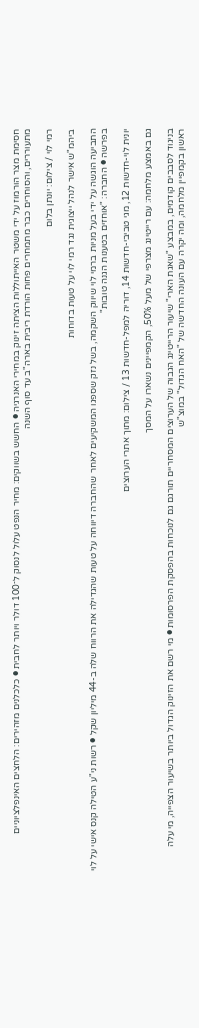חסימת מצר הורמוז על ידי משטר האייתוללות הציתה זינוק במחירי האנרגיה ● החשש בשווקים: מחיר הנפט עלול לנסוק ל־100 דולר ויותר לחבית ● כלכלנים מזהירים: הלחצים האינפלציוניים מתעוררים, והסוחרים כבר מתמחרים פחות הורדת ריבית בארה"ב עד סוף השנה

רמי לוי / צילום: יונתן בלום

ביהמ"ש אישר לנהל ייצוגית נגד רמי לוי על טעות בדוחות

התביעה הוגשה על ידי בעל מניות ברמי לוי שיווק השקמה, בשל נזק שספגו המשקיעים לאחר שהחברה דיווחה על טעות שהגדילה את הרווח שלה ב-44 מיליון שקל ● רשות ני"ע הטילה קנס אישי על לוי בפרשה ● החברה: "אוחזים בטענות הגנה טובות"

יונית לוי-חדשות 12, מגי טביבי-חדשות 14, דוריה למפל-חדשות 13 / צילום: מתוך אתרי הערוצים

גם באמצע מלחמה: עם רייטינג מצרפי של מעל 50%, הקמפיינים נשארו על המסך

בניגוד לסבבים קודמים, במבצע "שאגת הארי" שיעור הרייטינג הגבוה של הערוצים המסחריים תורגם גם לנוכחות בהפסקת הפרסומות ● מי רשם את הזינוק הגדול ביותר בשיעור הצפייה, מי עלה ראשון בקמפיין מלחמה, ומה יקרה עם העונה החדשה של "האח הגדול" במוצ"ש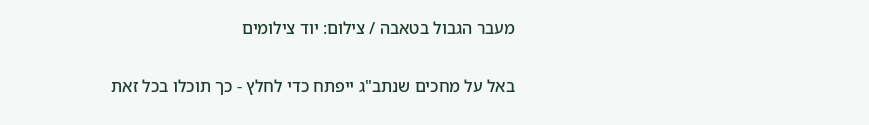מעבר הגבול בטאבה / צילום: יוד צילומים

באל על מחכים שנתב"ג ייפתח כדי לחלץ - כך תוכלו בכל זאת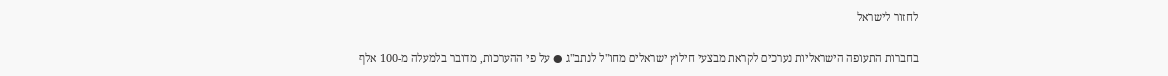לחזור לישראל

בחברות התעופה הישראליות נערכים לקראת מבצעי חילוץ ישראלים מחו"ל לנתב"ג ● על פי ההערכות, מדובר בלמעלה מ-100 אלף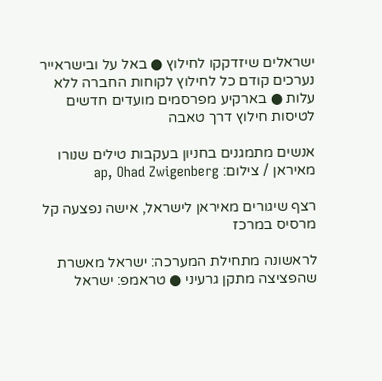ישראלים שיזדקקו לחילוץ ● באל על ובישראייר נערכים קודם כל לחילוץ לקוחות החברה ללא עלות ● בארקיע מפרסמים מועדים חדשים לטיסות חילוץ דרך טאבה

אנשים מתמגנים בחניון בעקבות טילים שנורו מאיראן / צילום: ap, Ohad Zwigenberg

רצף שיגורים מאיראן לישראל, אישה נפצעה קל מרסיס במרכז

לראשונה מתחילת המערכה: ישראל מאשרת שהפציצה מתקן גרעיני ● טראמפ: ישראל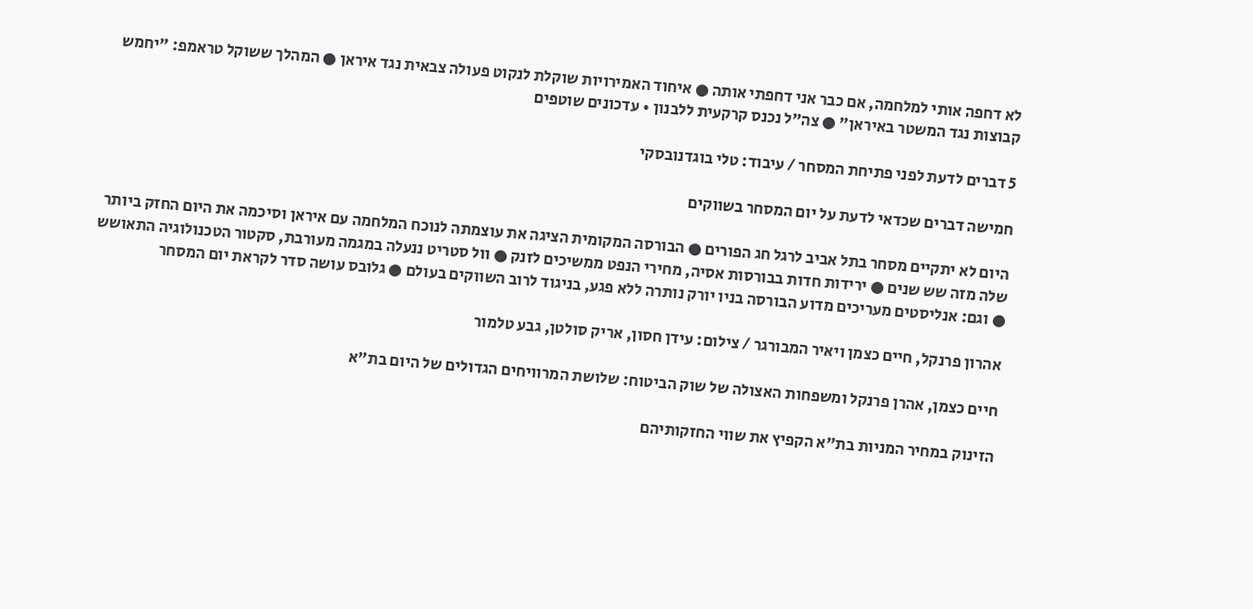לא דחפה אותי למלחמה, אם כבר אני דחפתי אותה ● איחוד האמירויות שוקלת לנקוט פעולה צבאית נגד איראן ● המהלך ששוקל טראמפ: "יחמש קבוצות נגד המשטר באיראן" ● צה"ל נכנס קרקעית ללבנון • עדכונים שוטפים

5 דברים לדעת לפני פתיחת המסחר / עיבוד: טלי בוגדנובסקי

חמישה דברים שכדאי לדעת על יום המסחר בשווקים

היום לא יתקיים מסחר בתל אביב לרגל חג הפורים ● הבורסה המקומית הציגה את עוצמתה לנוכח המלחמה עם איראן וסיכמה את היום החזק ביותר שלה מזה שש שנים ● ירידות חדות בבורסות אסיה, מחירי הנפט ממשיכים לזנק ● וול סטריט ננעלה במגמה מעורבת, סקטור הטכנולוגיה התאושש ● וגם: אנליסטים מעריכים מדוע הבורסה בניו יורק נותרה ללא פגע, בניגוד לרוב השווקים בעולם ● גלובס עושה סדר לקראת יום המסחר

אהרון פרנקל, חיים כצמן ויאיר המבורגר / צילום: עידן חסון, אריק סולטן, גבע טלמור

חיים כצמן, אהרן פרנקל ומשפחות האצולה של שוק הביטוח: שלושת המרוויחים הגדולים של היום בת"א

הזינוק במחיר המניות בת"א הקפיץ את שווי החזקותיהם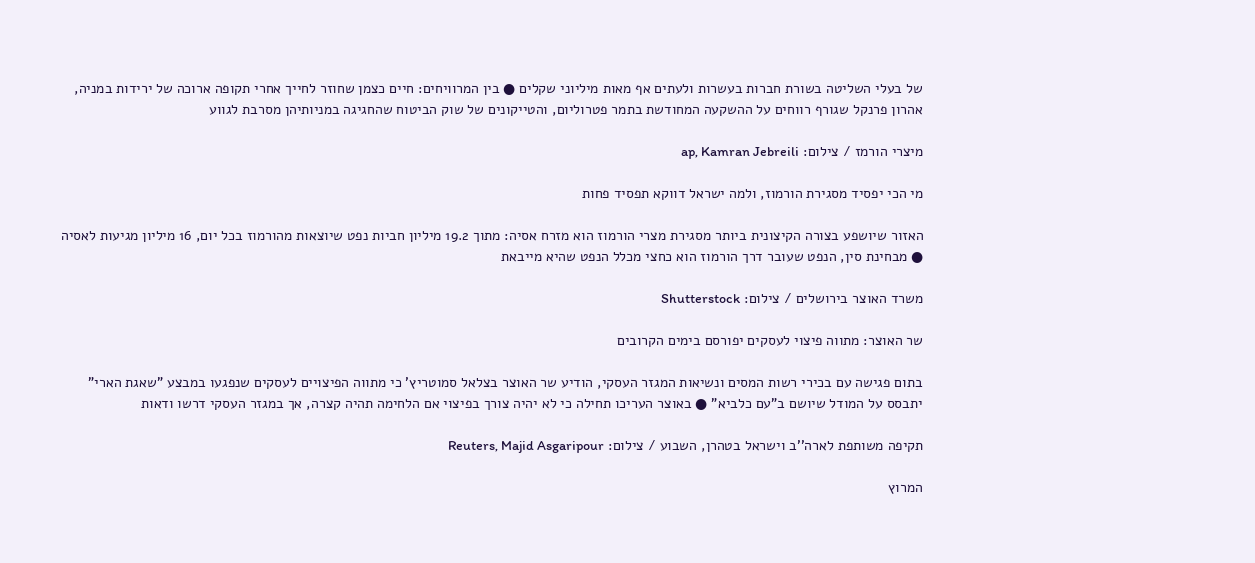של בעלי השליטה בשורת חברות בעשרות ולעתים אף מאות מיליוני שקלים ● בין המרוויחים: חיים כצמן שחוזר לחייך אחרי תקופה ארוכה של ירידות במניה, אהרון פרנקל שגורף רווחים על ההשקעה המחודשת בתמר פטרוליום, והטייקונים של שוק הביטוח שהחגיגה במניותיהן מסרבת לגווע

מיצרי הורמז / צילום: ap, Kamran Jebreili

מי הכי יפסיד מסגירת הורמוז, ולמה ישראל דווקא תפסיד פחות

האזור שיושפע בצורה הקיצונית ביותר מסגירת מצרי הורמוז הוא מזרח אסיה: מתוך 19.2 מיליון חביות נפט שיוצאות מהורמוז בכל יום, 16 מיליון מגיעות לאסיה ● מבחינת סין, הנפט שעובר דרך הורמוז הוא כחצי מכלל הנפט שהיא מייבאת

משרד האוצר בירושלים / צילום: Shutterstock

שר האוצר: מתווה פיצוי לעסקים יפורסם בימים הקרובים

בתום פגישה עם בכירי רשות המסים ונשיאות המגזר העסקי, הודיע שר האוצר בצלאל סמוטריץ' כי מתווה הפיצויים לעסקים שנפגעו במבצע "שאגת הארי" יתבסס על המודל שיושם ב"עם כלביא" ● באוצר העריכו תחילה כי לא יהיה צורך בפיצוי אם הלחימה תהיה קצרה, אך במגזר העסקי דרשו ודאות

תקיפה משותפת לארה''ב וישראל בטהרן, השבוע / צילום: Reuters, Majid Asgaripour

המרוץ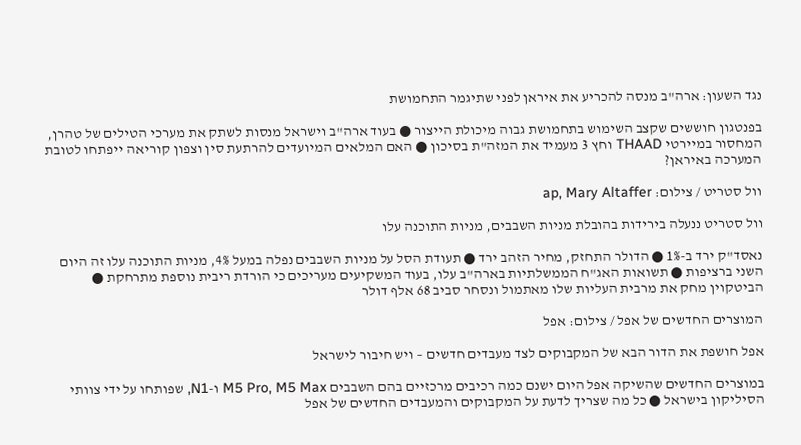נגד השעון: ארה"ב מנסה להכריע את איראן לפני שתיגמר התחמושת

בפנטגון חוששים שקצב השימוש בתחמושת גבוה מיכולת הייצור ● בעוד ארה"ב וישראל מנסות לשתק את מערכי הטילים של טהרן, המחסור במיירטי THAAD וחץ 3 מעמיד את המזה"ת בסיכון ● האם המלאים המיועדים להרתעת סין וצפון קוריאה ייפתחו לטובת המערכה באיראן?

וול סטריט / צילום: ap, Mary Altaffer

וול סטריט ננעלה בירידות בהובלת מניות השבבים, מניות התוכנה עלו

נאסד"ק ירד ב-1% ● הדולר התחזק, מחיר הזהב ירד ● תעודת הסל על מניות השבבים נפלה במעל 4%, מניות התוכנה עלו זה היום השני ברציפות ● תשואות האג"ח הממשלתיות בארה"ב עלו, בעוד המשקיעים מעריכים כי הורדת ריבית נוספת מתרחקת ● הביטקוין מחק את מרבית העליות שלו מאתמול ונסחר סביב 68 אלף דולר

המוצרים החדשים של אפל / צילום: אפל

אפל חושפת את הדור הבא של המקבוקים לצד מעבדים חדשים – ויש חיבור לישראל

במוצרים החדשים שהשיקה אפל היום ישנם כמה רכיבים מרכזיים בהם השבבים M5 Pro, M5 Max ו-N1, שפותחו על ידי צוותי הסיליקון בישראל ● כל מה שצריך לדעת על המקבוקים והמעבדים החדשים של אפל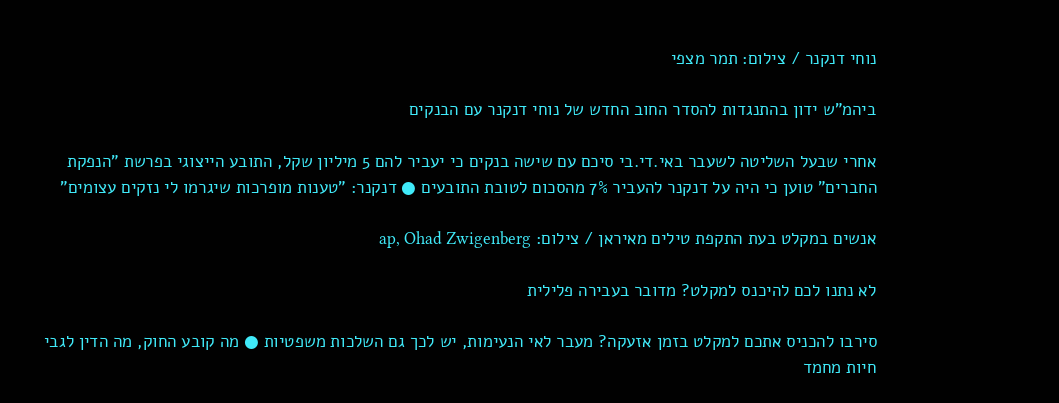נוחי דנקנר / צילום: תמר מצפי

ביהמ"ש ידון בהתנגדות להסדר החוב החדש של נוחי דנקנר עם הבנקים

אחרי שבעל השליטה לשעבר באי.די.בי סיכם עם שישה בנקים כי יעביר להם 5 מיליון שקל, התובע הייצוגי בפרשת "הנפקת החברים" טוען כי היה על דנקנר להעביר 7% מהסכום לטובת התובעים ● דנקנר: "טענות מופרכות שיגרמו לי נזקים עצומים"

אנשים במקלט בעת התקפת טילים מאיראן / צילום: ap, Ohad Zwigenberg

לא נתנו לכם להיכנס למקלט? מדובר בעבירה פלילית

סירבו להכניס אתכם למקלט בזמן אזעקה? מעבר לאי הנעימות, יש לכך גם השלכות משפטיות ● מה קובע החוק, מה הדין לגבי חיות מחמד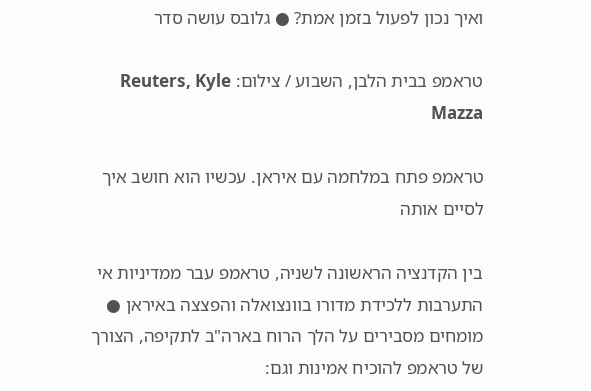ואיך נכון לפעול בזמן אמת? ● גלובס עושה סדר

טראמפ בבית הלבן, השבוע / צילום: Reuters, Kyle Mazza

טראמפ פתח במלחמה עם איראן. עכשיו הוא חושב איך לסיים אותה

בין הקדנציה הראשונה לשניה, טראמפ עבר ממדיניות אי התערבות ללכידת מדורו בוונצואלה והפצצה באיראן ● מומחים מסבירים על הלך הרוח בארה"ב לתקיפה, הצורך של טראמפ להוכיח אמינות וגם: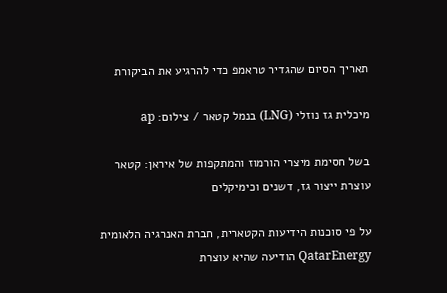תאריך הסיום שהגדיר טראמפ כדי להרגיע את הביקורת

מיכלית גז נוזלי (LNG) בנמל קטאר / צילום: ap

בשל חסימת מיצרי הורמוז והמתקפות של איראן: קטאר עוצרת ייצור גז, דשנים וכימיקלים

על פי סוכנות הידיעות הקטארית, חברת האנרגיה הלאומית QatarEnergy הודיעה שהיא עוצרת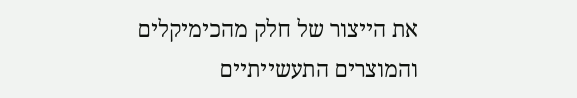את הייצור של חלק מהכימיקלים והמוצרים התעשייתיים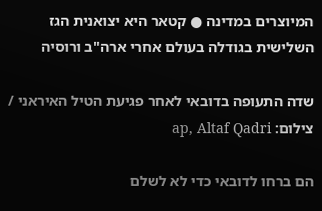המיוצרים במדינה ● קטאר היא יצואנית הגז השלישית בגודלה בעולם אחרי ארה"ב ורוסיה

שדה התעופה בדובאי לאחר פגיעת הטיל האיראני / צילום: ap, Altaf Qadri

הם ברחו לדובאי כדי לא לשלם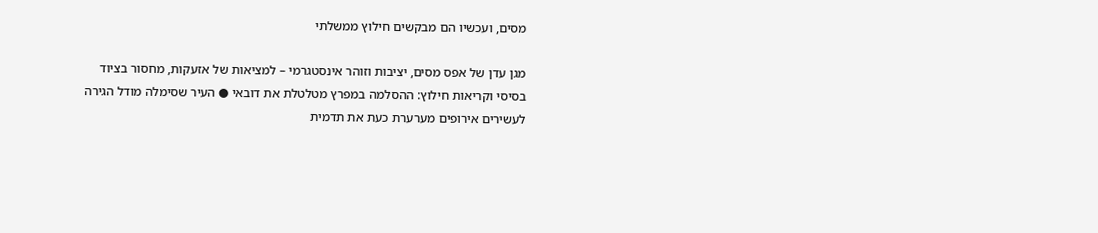מסים, ועכשיו הם מבקשים חילוץ ממשלתי

מגן עדן של אפס מסים, יציבות וזוהר אינסטגרמי – למציאות של אזעקות, מחסור בציוד בסיסי וקריאות חילוץ: ההסלמה במפרץ מטלטלת את דובאי ● העיר שסימלה מודל הגירה לעשירים אירופים מערערת כעת את תדמית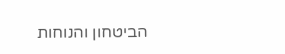הביטחון והנוחות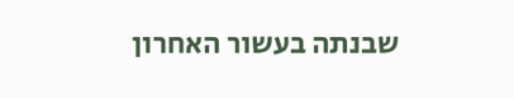שבנתה בעשור האחרון